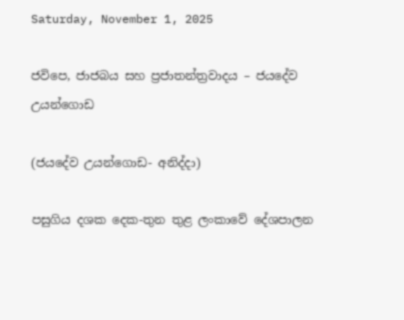Saturday, November 1, 2025

ජවිපෙ, ජාජබය සහ ප්‍රජාතන්ත්‍රවාදය – ජයදේව උයන්ගොඩ

(ජයදේව උයන්ගොඩ- අනිද්දා)

පසුගිය දශක දෙක-තුන තුළ ලංකාවේ දේශපාලන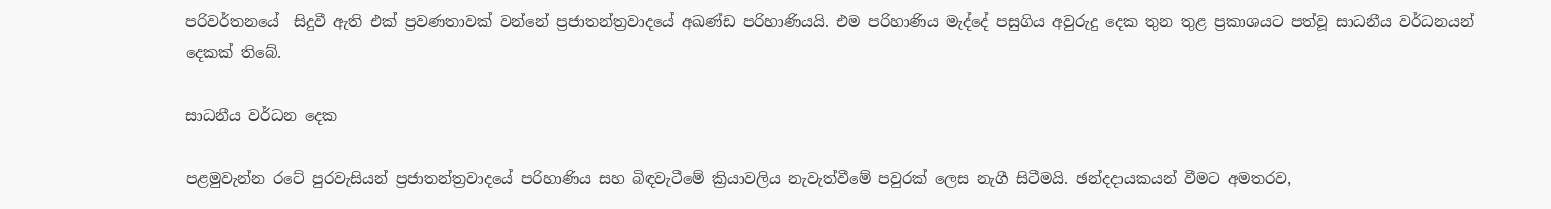පරිවර්තනයේ  සිදුවී ඇති එක් ප්‍රවණතාවක් වන්නේ ප්‍රජාතන්ත්‍රවාදයේ අඛණ්ඩ පරිහාණියයි. එම පරිහාණිය මැද්දේ පසුගිය අවුරුදු දෙක තුන තුළ ප්‍රකාශයට පත්වූ සාධනීය වර්ධනයන් දෙකක් තිබේ.

සාධනීය වර්ධන දෙක

පළමුවැන්න රටේ පුරවැසියන් ප්‍රජාතන්ත්‍රවාදයේ පරිහාණිය සහ බිඳවැටීමේ ක්‍රියාවලිය නැවැත්වීමේ පවුරක් ලෙස නැගී සිටීමයි. ඡන්දදායකයන් වීමට අමතරව,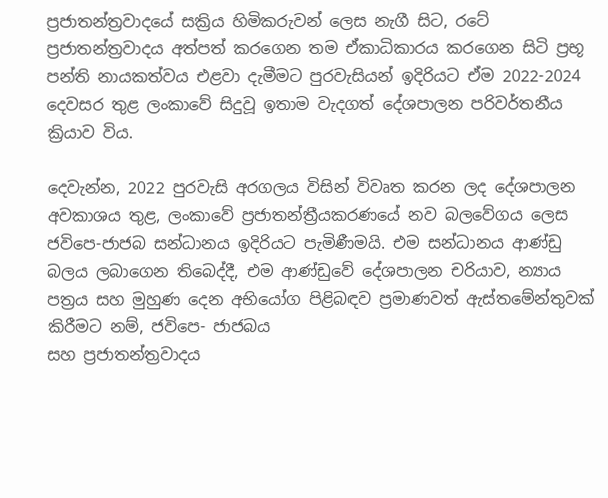ප්‍රජාතන්ත්‍රවාදයේ සක්‍රිය හිමිකරුවන් ලෙස නැගී සිට, රටේ ප්‍රජාතන්ත්‍රවාදය අත්පත් කරගෙන තම ඒකාධිකාරය කරගෙන සිටි ප්‍රභූ පන්ති නායකත්වය එළවා දැමීමට පුරවැසියන් ඉදිරියට ඒම 2022-2024 දෙවසර තුළ ලංකාවේ සිදුවූ ඉතාම වැදගත් දේශපාලන පරිවර්තනීය ක්‍රියාව විය.

දෙවැන්න, 2022 පුරවැසි අරගලය විසින් විවෘත කරන ලද දේශපාලන අවකාශය තුළ, ලංකාවේ ප්‍රජාතන්ත්‍රීයකරණයේ නව බලවේගය ලෙස ජවිපෙ-ජාජබ සන්ධානය ඉදිරියට පැමිණීමයි. එම සන්ධානය ආණ්ඩු බලය ලබාගෙන තිබෙද්දී, එම ආණ්ඩුවේ දේශපාලන චරියාව, න්‍යාය පත්‍රය සහ මුහුණ දෙන අභියෝග පිළිබඳව ප්‍රමාණවත් ඇස්තමේන්තුවක් කිරීමට නම්, ජවිපෙ- ජාජබය
සහ ප්‍රජාතන්ත්‍රවාදය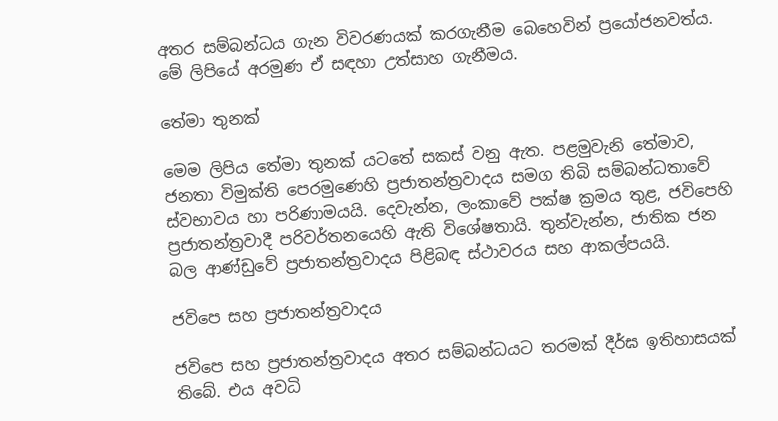අතර සම්බන්ධය ගැන විවරණයක් කරගැනීම බෙහෙවින් ප්‍රයෝජනවත්ය. මේ ලිපියේ අරමුණ ඒ සඳහා උත්සාහ ගැනීමය.

තේමා තුනක්

මෙම ලිපිය තේමා තුනක් යටතේ සකස් වනු ඇත. පළමුවැනි තේමාව, ජනතා විමුක්ති පෙරමුණෙහි ප්‍රජාතන්ත්‍රවාදය සමග තිබි සම්බන්ධතාවේ ස්වභාවය හා පරිණාමයයි. දෙවැන්න, ලංකාවේ පක්ෂ ක්‍රමය තුළ, ජවිපෙහි ප්‍රජාතන්ත්‍රවාදී පරිවර්තනයෙහි ඇති විශේෂතායි. තුන්වැන්න, ජාතික ජන බල ආණ්ඩුවේ ප්‍රජාතන්ත්‍රවාදය පිළිබඳ ස්ථාවරය සහ ආකල්පයයි.

ජවිපෙ සහ ප්‍රජාතන්ත්‍රවාදය

ජවිපෙ සහ ප්‍රජාතන්ත්‍රවාදය අතර සම්බන්ධයට තරමක් දීර්ඝ ඉතිහාසයක් තිබේ. එය අවධි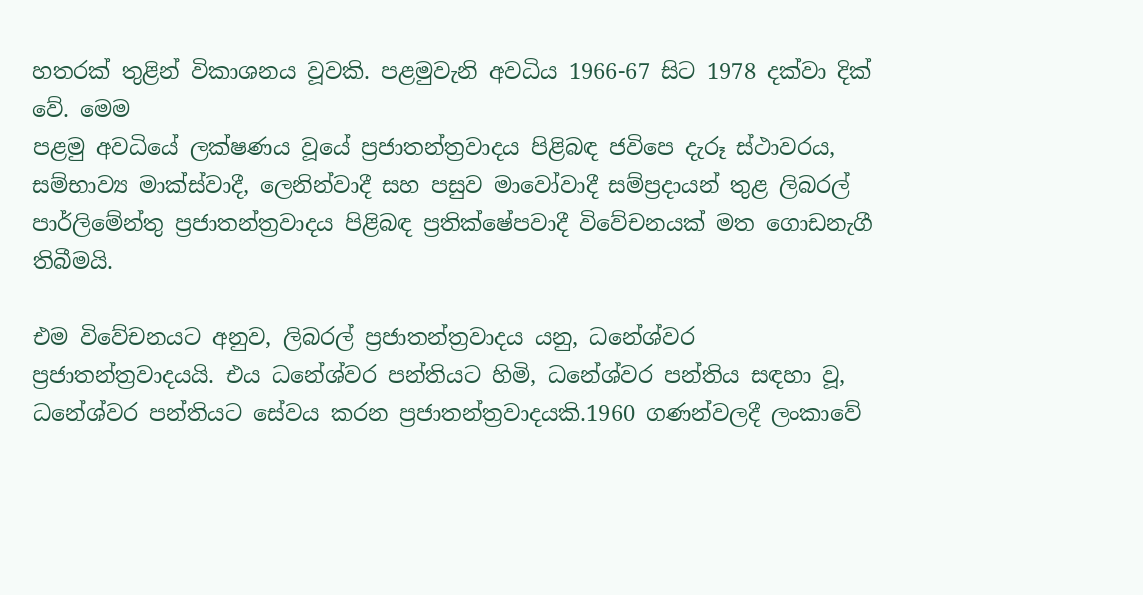හතරක් තුළින් විකාශනය වූවකි. පළමුවැනි අවධිය 1966-67 සිට 1978 දක්වා දික් වේ. මෙම
පළමු අවධියේ ලක්ෂණය වූයේ ප්‍රජාතන්ත්‍රවාදය පිළිබඳ ජවිපෙ දැරූ ස්ථාවරය, සම්භාව්‍ය මාක්ස්වාදී, ලෙනින්වාදී සහ පසුව මාවෝවාදී සම්ප්‍රදායන් තුළ ලිබරල් පාර්ලිමේන්තු ප්‍රජාතන්ත්‍රවාදය පිළිබඳ ප්‍රතික්ෂේපවාදී විවේචනයක් මත ගොඩනැගී තිබීමයි.

එම විවේචනයට අනුව, ලිබරල් ප්‍රජාතන්ත්‍රවාදය යනු, ධනේශ්වර ප්‍රජාතන්ත්‍රවාදයයි. එය ධනේශ්වර පන්තියට හිමි, ධනේශ්වර පන්තිය සඳහා වූ, ධනේශ්වර පන්තියට සේවය කරන ප්‍රජාතන්ත්‍රවාදයකි.1960 ගණන්වලදී ලංකාවේ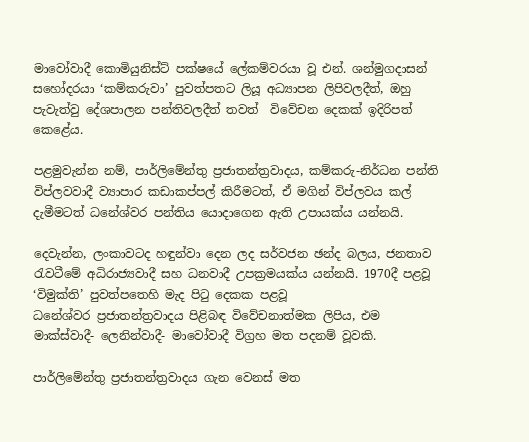මාවෝවාදී කොමියුනිස්ට් පක්ෂයේ ලේකම්වරයා වූ එන්. ශන්මුගදාසන් සහෝදරයා ‘කම්කරුවා’ පුවත්පතට ලියූ අධ්‍යාපන ලිපිවලදීත්, ඔහු පැවැත්වු දේශපාලන පන්තිවලදීත් තවත්  විවේචන දෙකක් ඉදිරිපත් කෙළේය.

පළමුවැන්න නම්, පාර්ලිමේන්තු ප්‍රජාතන්ත්‍රවාදය, කම්කරු-නිර්ධන පන්ති විප්ලවවාදී ව්‍යාපාර කඩාකප්පල් කිරීමටත්, ඒ මගින් විප්ලවය කල් දැමීමටත් ධනේශ්වර පන්තිය යොදාගෙන ඇති උපායක්ය යන්නයි.

දෙවැන්න, ලංකාවටද හඳුන්වා දෙන ලද සර්වජන ඡන්ද බලය, ජනතාව රැවටීමේ අධිරාජ්‍යවාදී සහ ධනවාදී උපක්‍රමයක්ය යන්නයි. 1970දී පළවූ ‘විමුක්ති’ පුවත්පතෙහි මැද පිටු දෙකක පළවූ
ධනේශ්වර ප්‍රජාතන්ත්‍රවාදය පිළිබඳ විවේචනාත්මක ලිපිය, එම මාක්ස්වාදී- ලෙනින්වාදී- මාවෝවාදී විග්‍රහ මත පදනම් වූවකි.

පාර්ලිමේන්තු ප්‍රජාතන්ත්‍රවාදය ගැන වෙනස් මත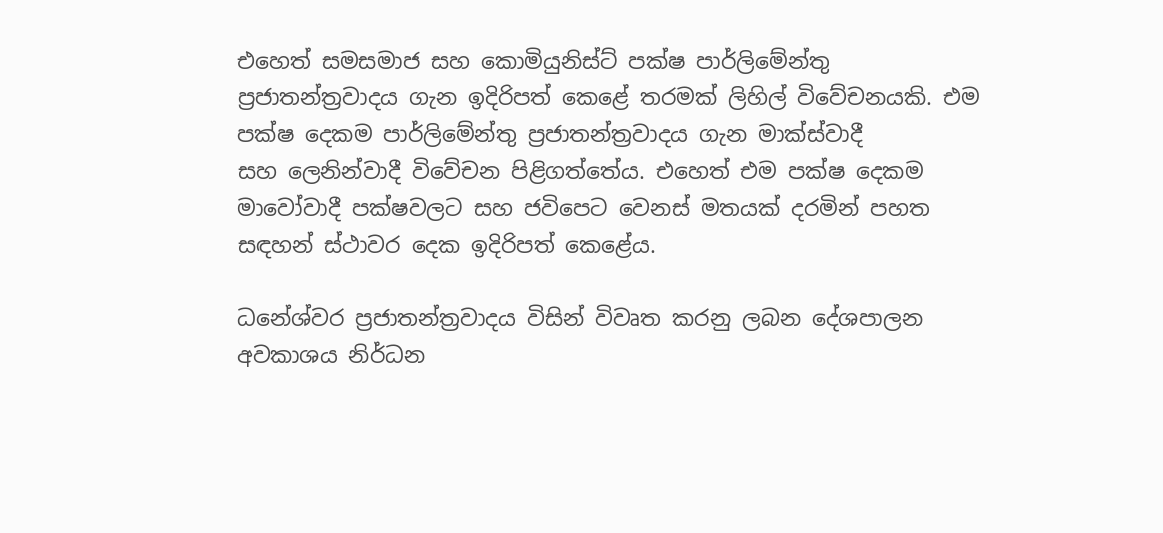එහෙත් සමසමාජ සහ කොමියුනිස්ට් පක්ෂ පාර්ලිමේන්තු ප්‍රජාතන්ත්‍රවාදය ගැන ඉදිරිපත් කෙළේ තරමක් ලිහිල් විවේචනයකි. එම පක්ෂ දෙකම පාර්ලිමේන්තු ප්‍රජාතන්ත්‍රවාදය ගැන මාක්ස්වාදී
සහ ලෙනින්වාදී විවේචන පිළිගත්තේය. එහෙත් එම පක්ෂ දෙකම මාවෝවාදී පක්ෂවලට සහ ජවිපෙට වෙනස් මතයක් දරමින් පහත සඳහන් ස්ථාවර දෙක ඉදිරිපත් කෙළේය.

ධනේශ්වර ප්‍රජාතන්ත්‍රවාදය විසින් විවෘත කරනු ලබන දේශපාලන අවකාශය නිර්ධන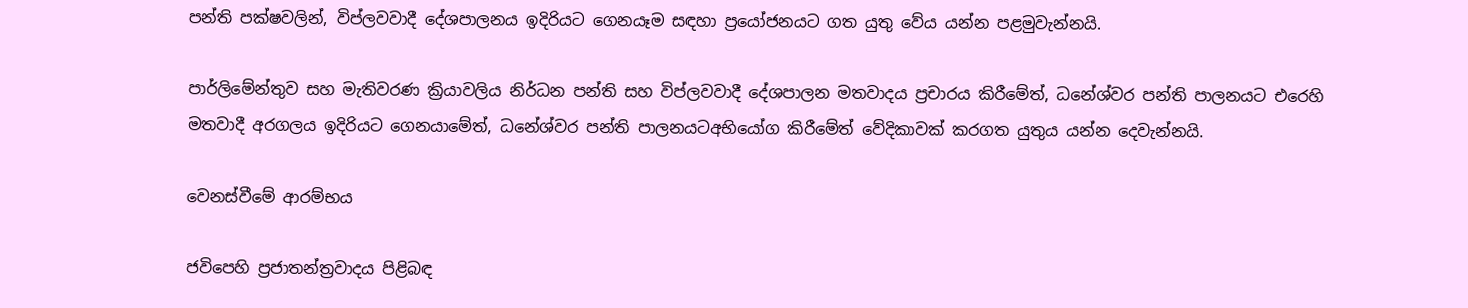පන්ති පක්ෂවලින්, විප්ලවවාදී දේශපාලනය ඉදිරියට ගෙනයෑම සඳහා ප්‍රයෝජනයට ගත යුතු වේය යන්න පළමුවැන්නයි.

පාර්ලිමේන්තුව සහ මැතිවරණ ක්‍රියාවලිය නිර්ධන පන්ති සහ විප්ලවවාදී දේශපාලන මතවාදය ප්‍රචාරය කිරීමේත්, ධනේශ්වර පන්ති පාලනයට එරෙහි මතවාදී අරගලය ඉදිරියට ගෙනයාමේත්, ධනේශ්වර පන්ති පාලනයටඅභියෝග කිරීමේත් වේදිකාවක් කරගත යුතුය යන්න දෙවැන්නයි.

වෙනස්වීමේ ආරම්භය

ජවිපෙහි ප්‍රජාතන්ත්‍රවාදය පිළිබඳ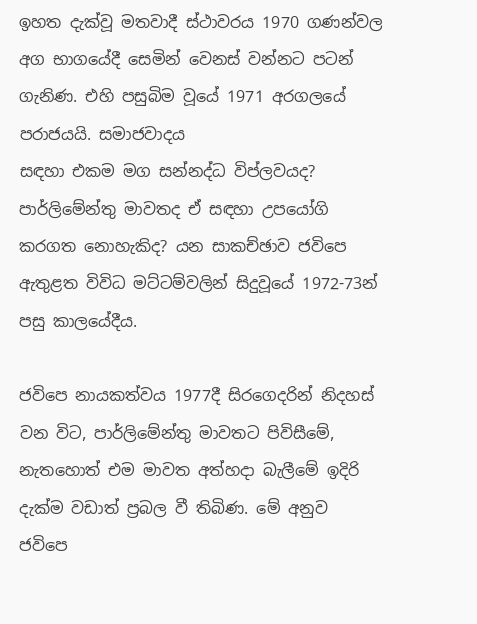ඉහත දැක්වූ මතවාදී ස්ථාවරය 1970 ගණන්වල අග භාගයේදී සෙමින් වෙනස් වන්නට පටන් ගැනිණ. එහි පසුබිම වූයේ 1971 අරගලයේ පරාජයයි. සමාජවාදය
සඳහා එකම මග සන්නද්ධ විප්ලවයද? පාර්ලිමේන්තු මාවතද ඒ සඳහා උපයෝගි කරගත නොහැකිද? යන සාකච්ඡාව ජවිපෙ ඇතුළත විවිධ මට්ටම්වලින් සිදුවූයේ 1972-73න් පසු කාලයේදීය.

ජවිපෙ නායකත්වය 1977දී සිරගෙදරින් නිදහස් වන විට, පාර්ලිමේන්තු මාවතට පිවිසීමේ, නැතහොත් එම මාවත අත්හදා බැලීමේ ඉදිරි දැක්ම වඩාත් ප්‍රබල වී තිබිණ. මේ අනුව ජවිපෙ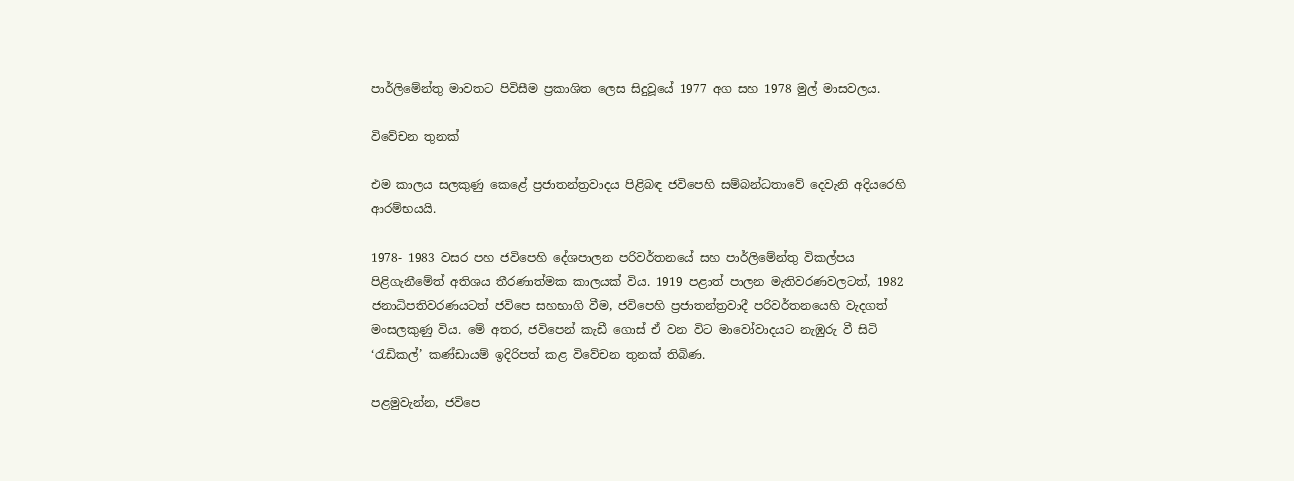පාර්ලිමේන්තු මාවතට පිවිසීම ප්‍රකාශිත ලෙස සිදුවූයේ 1977 අග සහ 1978 මුල් මාසවලය.

විවේචන තුනක්

එම කාලය සලකුණු කෙළේ ප්‍රජාතන්ත්‍රවාදය පිළිබඳ ජවිපෙහි සම්බන්ධතාවේ දෙවැනි අදියරෙහි ආරම්භයයි.

1978- 1983 වසර පහ ජවිපෙහි දේශපාලන පරිවර්තනයේ සහ පාර්ලිමේන්තු විකල්පය පිළිගැනීමේත් අතිශය තීරණාත්මක කාලයක් විය. 1919 පළාත් පාලන මැතිවරණවලටත්, 1982
ජනාධිපතිවරණයටත් ජවිපෙ සහභාගි වීම, ජවිපෙහි ප්‍රජාතන්ත්‍රවාදී පරිවර්තනයෙහි වැදගත් මංසලකුණු විය. මේ අතර, ජවිපෙන් කැඩී ගොස් ඒ වන විට මාවෝවාදයට නැඹුරු වී සිටි ‘රැඩිකල්’ කණ්ඩායම් ඉදිරිපත් කළ විවේචන තුනක් තිබිණ.

පළමුවැන්න, ජවිපෙ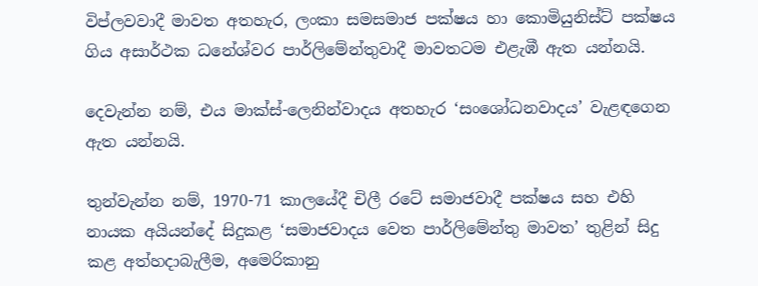විප්ලවවාදී මාවත අතහැර, ලංකා සමසමාජ පක්ෂය හා කොමියුනිස්ට් පක්ෂය ගිය අසාර්ථක ධනේශ්වර පාර්ලිමේන්තුවාදී මාවතටම එළැඹී ඇත යන්නයි.

දෙවැන්න නම්, එය මාක්ස්-ලෙනින්වාදය අතහැර ‘සංශෝධනවාදය’ වැළඳගෙන ඇත යන්නයි.

තුන්වැන්න නම්, 1970-71 කාලයේදී චිලී රටේ සමාජවාදී පක්ෂය සහ එහි නායක අයියන්දේ සිදුකළ ‘සමාජවාදය වෙත පාර්ලිමේන්තු මාවත’ තුළින් සිදු කළ අත්හදාබැලීම, අමෙරිකානු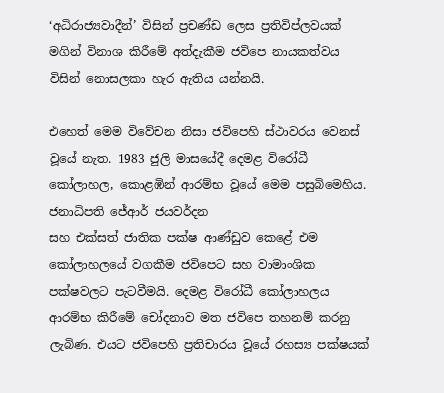‘අධිරාජ්‍යවාදීන්’ විසින් ප්‍රචණ්ඩ ලෙස ප්‍රතිවිප්ලවයක් මගින් විනාශ කිරීමේ අත්දැකීම ජවිපෙ නායකත්වය විසින් නොසලකා හැර ඇතිය යන්නයි.

එහෙත් මෙම විවේචන නිසා ජවිපෙහි ස්ථාවරය වෙනස් වූයේ නැත. 1983 ජුලි මාසයේදී දෙමළ විරෝධී කෝලාහල, කොළඹින් ආරම්භ වූයේ මෙම පසුබිමෙහිය. ජනාධිපති ජේආර් ජයවර්දන
සහ එක්සත් ජාතික පක්ෂ ආණ්ඩුව කෙළේ එම කෝලාහලයේ වගකීම ජවිපෙට සහ වාමාංශික පක්ෂවලට පැටවීමයි. දෙමළ විරෝධී කෝලාහලය ආරම්භ කිරීමේ චෝදනාව මත ජවිපෙ තහනම් කරනු ලැබිණ. එයට ජවිපෙහි ප්‍රතිචාරය වූයේ රහස්‍ය පක්ෂයක්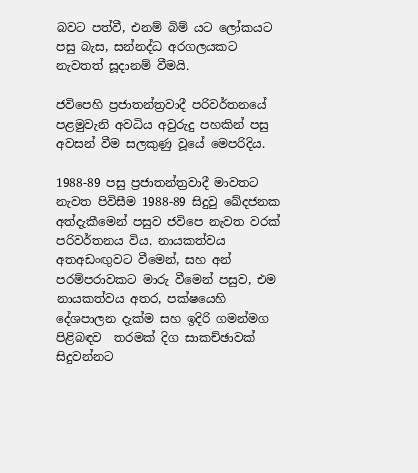බවට පත්වී, එනම් බිම් යට ලෝකයට පසු බැස, සන්නද්ධ අරගලයකට නැවතත් සූදානම් වීමයි.

ජවිපෙහි ප්‍රජාතන්ත්‍රවාදී පරිවර්තනයේ පළමුවැනි අවධිය අවුරුදු පහකින් පසු අවසන් වීම සලකුණු වූයේ මෙපරිදිය.

1988-89 පසු ප්‍රජාතන්ත්‍රවාදී මාවතට නැවත පිවිසීම 1988-89 සිදුවු ඛේදජනක අත්දැකීමෙන් පසුව ජවිපෙ නැවත වරක් පරිවර්තනය විය. නායකත්වය අතඅඩංඟුවට වීමෙන්, සහ අන් පරම්පරාවකට මාරු වීමෙන් පසුව, එම නායකත්වය අතර, පක්ෂයෙහි දේශපාලන දැක්ම සහ ඉදිරි ගමන්මග පිළිබඳව  තරමක් දිග සාකච්ඡාවක් සිදුවන්නට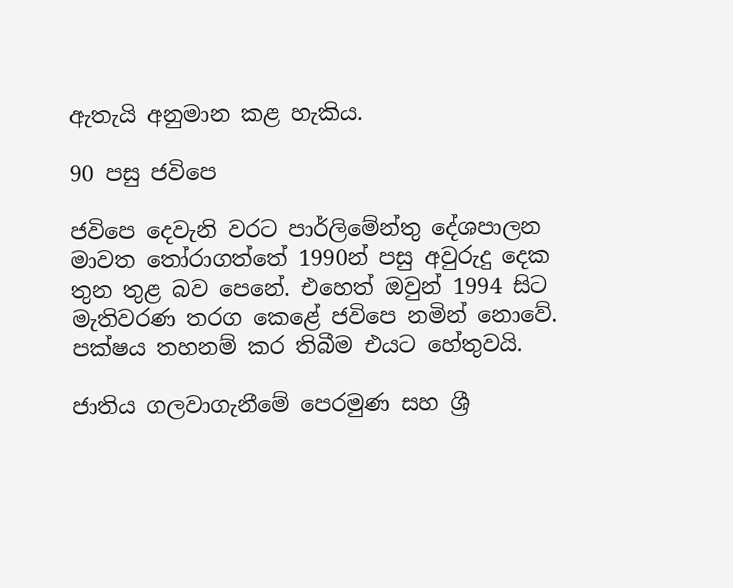ඇතැයි අනුමාන කළ හැකිය.

90 පසු ජවිපෙ

ජවිපෙ දෙවැනි වරට පාර්ලිමේන්තු දේශපාලන මාවත තෝරාගත්තේ 1990න් පසු අවුරුදු දෙක තුන තුළ බව පෙනේ. එහෙත් ඔවුන් 1994 සිට මැතිවරණ තරග කෙළේ ජවිපෙ නමින් නොවේ. පක්ෂය තහනම් කර තිබීම එයට හේතුවයි.

ජාතිය ගලවාගැනීමේ පෙරමුණ සහ ශ්‍රී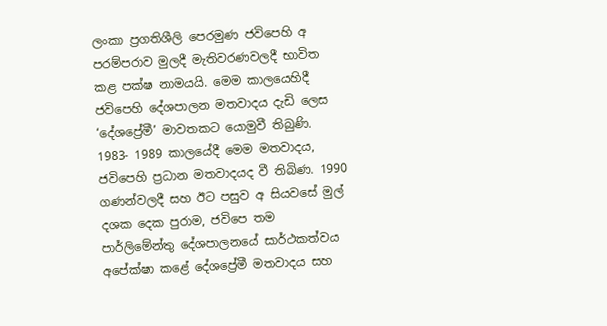ලංකා ප්‍රගතිශීලි පෙරමුණ ජවිපෙහි අ පරම්පරාව මුලදී මැතිවරණවලදී භාවිත කළ පක්ෂ නාමයයි. මෙම කාලයෙහිදී ජවිපෙහි දේශපාලන මතවාදය දැඩි ලෙස ‘දේශප්‍රේමී’ මාවතකට යොමුවී තිබුණි. 1983- 1989 කාලයේදී මෙම මතවාදය, ජවිපෙහි ප්‍රධාන මතවාදයද වී තිබිණ. 1990 ගණන්වලදී සහ ඊට පසුව අ සියවසේ මුල් දශක දෙක පුරාම, ජවිපෙ තම පාර්ලිමේන්තු දේශපාලනයේ සාර්ථකත්වය අපේක්ෂා කළේ දේශප්‍රේමී මතවාදය සහ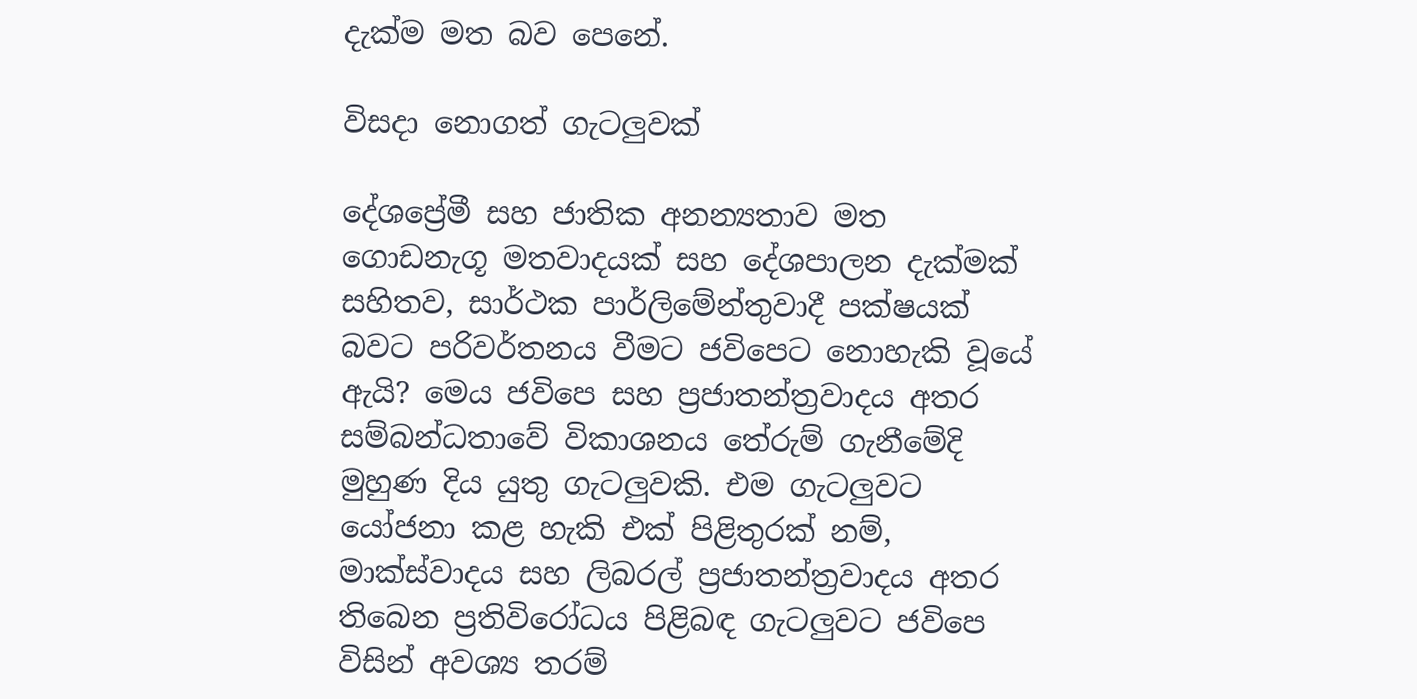දැක්ම මත බව පෙනේ.

විසදා නොගත් ගැටලුවක්

දේශප්‍රේමී සහ ජාතික අනන්‍යතාව මත ගොඩනැගූ මතවාදයක් සහ දේශපාලන දැක්මක් සහිතව, සාර්ථක පාර්ලිමේන්තුවාදී පක්ෂයක් බවට පරිවර්තනය වීමට ජවිපෙට නොහැකි වූයේ ඇයි? මෙය ජවිපෙ සහ ප්‍රජාතන්ත්‍රවාදය අතර සම්බන්ධතාවේ විකාශනය තේරුම් ගැනීමේදි මුහුණ දිය යුතු ගැටලුවකි. එම ගැටලුවට යෝජනා කළ හැකි එක් පිළිතුරක් නම්, මාක්ස්වාදය සහ ලිබරල් ප්‍රජාතන්ත්‍රවාදය අතර තිබෙන ප්‍රතිවිරෝධය පිළිබඳ ගැටලුවට ජවිපෙ විසින් අවශ්‍ය තරම්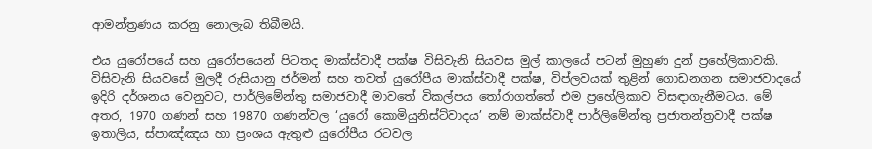ආමන්ත්‍රණය කරනු නොලැබ තිබීමයි.

එය යුරෝපයේ සහ යුරෝපයෙන් පිටතද මාක්ස්වාදී පක්ෂ විසිවැනි සියවස මුල් කාලයේ පටන් මුහුණ දුන් ප්‍රහේලිකාවකි. විසිවැනි සියවසේ මුලදී රුසියානු ජර්මන් සහ තවත් යුරෝපීය මාක්ස්වාදී පක්ෂ, විප්ලවයක් තුළින් ගොඩනගන සමාජවාදයේ ඉදිරි දර්ශනය වෙනුවට, පාර්ලිමේන්තු සමාජවාදී මාවතේ විකල්පය තෝරාගත්තේ එම ප්‍රහේලිකාව විසඳාගැනීමටය. මේ අතර, 1970 ගණන් සහ 19870 ගණන්වල ‘යුරෝ කොමියුනිස්ට්වාදය’ නම් මාක්ස්වාදී පාර්ලිමේන්තු ප්‍රජාතන්ත්‍රවාදී පක්ෂ ඉතාලිය, ස්පාඤ්ඤය හා ප්‍රංශය ඇතුළු යුරෝපීය රටවල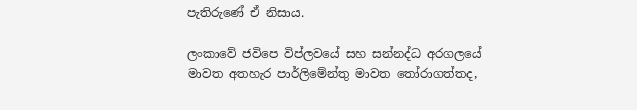පැතිරුණේ ඒ නිසාය.

ලංකාවේ ජවිපෙ විප්ලවයේ සහ සන්නද්ධ අරගලයේ මාවත අතහැර පාර්ලිමේන්තු මාවත තෝරාගත්තද,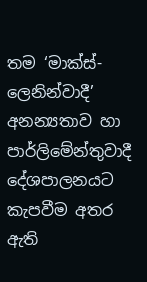තම ‘මාක්ස්-ලෙනින්වාදී’ අනන්‍යතාව හා පාර්ලිමේන්තුවාදී දේශපාලනයට කැපවීම අතර ඇති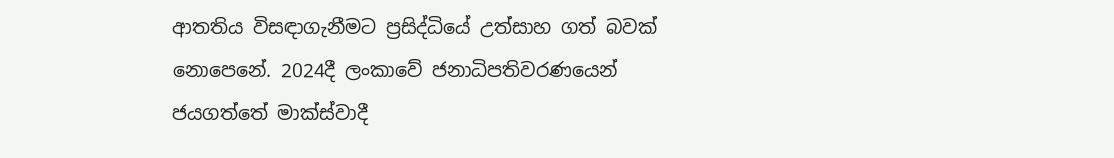ආතතිය විසඳාගැනීමට ප්‍රසිද්ධියේ උත්සාහ ගත් බවක් නොපෙනේ. 2024දී ලංකාවේ ජනාධිපතිවරණයෙන් ජයගත්තේ මාක්ස්වාදී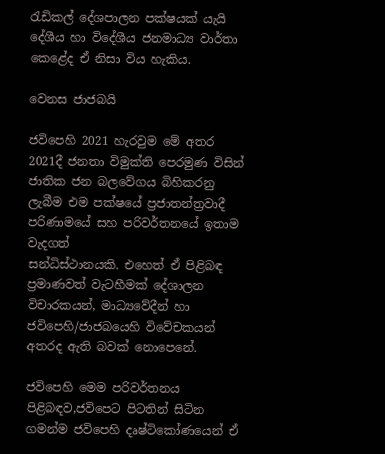රැඩිකල් දේශපාලන පක්ෂයක් යැයි දේශීය හා විදේශීය ජනමාධ්‍ය වාර්තා කෙළේද ඒ නිසා විය හැකිය.

වෙනස ජාජබයි

ජවිපෙහි 2021 හැරවුම මේ අතර 2021දී ජනතා විමුක්ති පෙරමුණ විසින් ජාතික ජන බලවේගය බිහිකරනු ලැබීම එම පක්ෂයේ ප්‍රජාතන්ත්‍රවාදී පරිණාමයේ සහ පරිවර්තනයේ ඉතාම වැදගත්
සන්ධිස්ථානයකි. එහෙත් ඒ පිළිබඳ ප්‍රමාණවත් වැටහීමක් දේශාලන විචාරකයන්, මාධ්‍යවේදීන් හා ජවිපෙහි/ජාජබයෙහි විවේචකයන් අතරද ඇති බවක් නොපෙනේ.

ජවිපෙහි මෙම පරිවර්තනය පිළිබඳව,ජවිපෙට පිටතින් සිටින ගමන්ම ජවිපෙහි දෘෂ්ටිකෝණයෙන් ඒ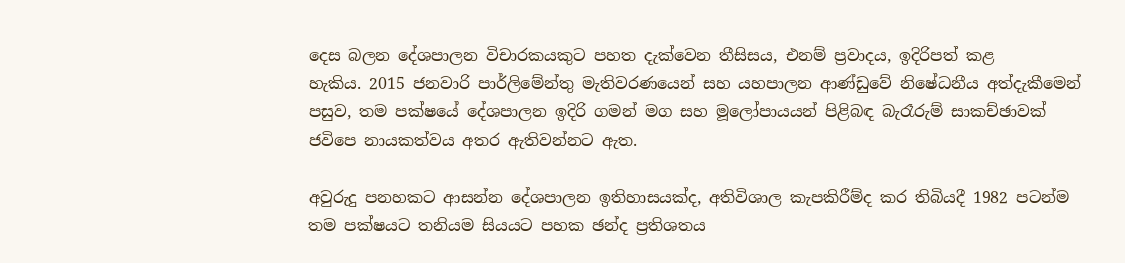දෙස බලන දේශපාලන විචාරකයකුට පහත දැක්වෙන තීසිසය, එනම් ප්‍රවාදය, ඉදිරිපත් කළ
හැකිය. 2015 ජනවාරි පාර්ලිමේන්තු මැතිවරණයෙන් සහ යහපාලන ආණ්ඩුවේ නිෂේධනීය අත්දැකීමෙන් පසුව, තම පක්ෂයේ දේශපාලන ඉදිරි ගමන් මග සහ මූලෝපායයන් පිළිබඳ බැරෑරුම් සාකච්ඡාවක් ජවිපෙ නායකත්වය අතර ඇතිවන්නට ඇත.

අවුරුදු පනහකට ආසන්න දේශපාලන ඉතිහාසයක්ද, අතිවිශාල කැපකිරීම්ද කර තිබියදී 1982 පටන්ම තම පක්ෂයට තනියම සියයට පහක ඡන්ද ප්‍රතිශතය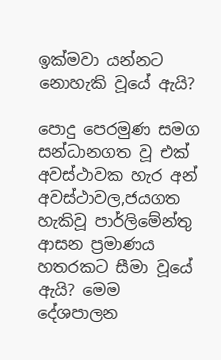ඉක්මවා යන්නට නොහැකි වූයේ ඇයි?

පොදු පෙරමුණ සමග සන්ධානගත වූ එක් අවස්ථාවක හැර අන් අවස්ථාවල,ජයගත හැකිවූ පාර්ලිමේන්තු ආසන ප්‍රමාණය හතරකට සීමා වූයේ ඇයි? මෙම දේශපාලන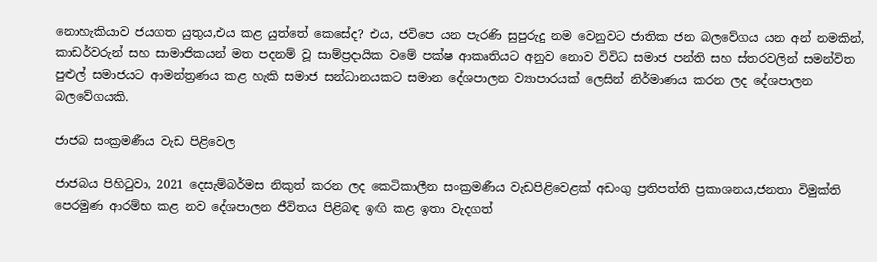නොහැකියාව ජයගත යුතුය,එය කළ යුත්තේ කෙසේද? එය, ජවිපෙ යන පැරණි සුපුරුදු නම වෙනුවට ජාතික ජන බලවේගය යන අන් නමකින්, කාඩර්වරුන් සහ සාමාජිකයන් මත පදනම් වූ සාම්ප්‍රදායික වමේ පක්ෂ ආකෘතියට අනුව නොව විවිධ සමාජ පන්ති සහ ස්තරවලින් සමන්විත පුළුල් සමාජයට ආමන්ත්‍රණය කළ හැකි සමාජ සන්ධානයකට සමාන දේශපාලන ව්‍යාපාරයක් ලෙසින් නිර්මාණය කරන ලද දේශපාලන බලවේගයකි.

ජාජබ සංක්‍රමණීය වැඩ පිළිවෙල

ජාජබය පිහිටුවා, 2021 දෙසැම්බර්මස නිකුත් කරන ලද කෙටිකාලීන සංක්‍රමණීය වැඩපිළිවෙළක් අඩංගු ප්‍රතිපත්ති ප්‍රකාශනය,ජනතා විමුක්ති පෙරමුණ ආරම්භ කළ නව දේශපාලන ජීවිතය පිළිබඳ ඉඟි කළ ඉතා වැදගත්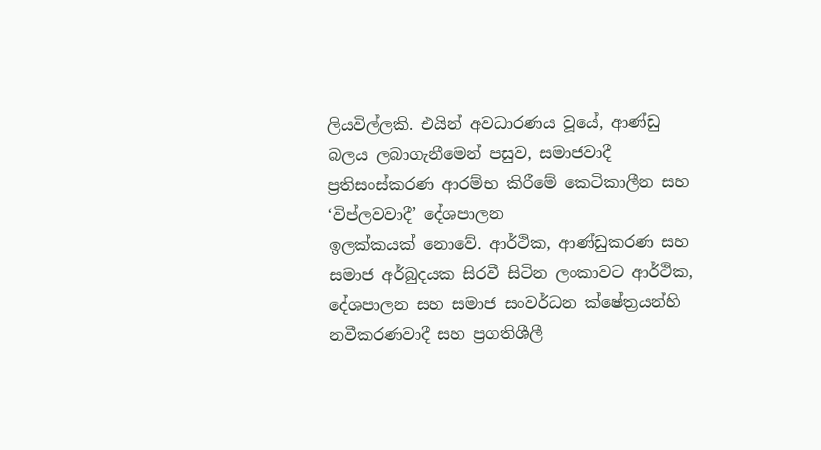ලියවිල්ලකි. එයින් අවධාරණය වූයේ, ආණ්ඩු බලය ලබාගැනීමෙන් පසුව, සමාජවාදී ප්‍රතිසංස්කරණ ආරම්භ කිරීමේ කෙටිකාලීන සහ ‘විප්ලවවාදී’ දේශපාලන
ඉලක්කයක් නොවේ. ආර්ථික, ආණ්ඩුකරණ සහ සමාජ අර්බුදයක සිරවී සිටින ලංකාවට ආර්ථික, දේශපාලන සහ සමාජ සංවර්ධන ක්ෂේත්‍රයන්හි නවීකරණවාදී සහ ප්‍රගතිශීලී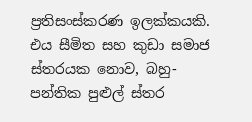ප්‍රතිසංස්කරණ ඉලක්කයකි. එය සීමිත සහ කුඩා සමාජ ස්තරයක නොව, බහු-පන්තික පුළුල් ස්තර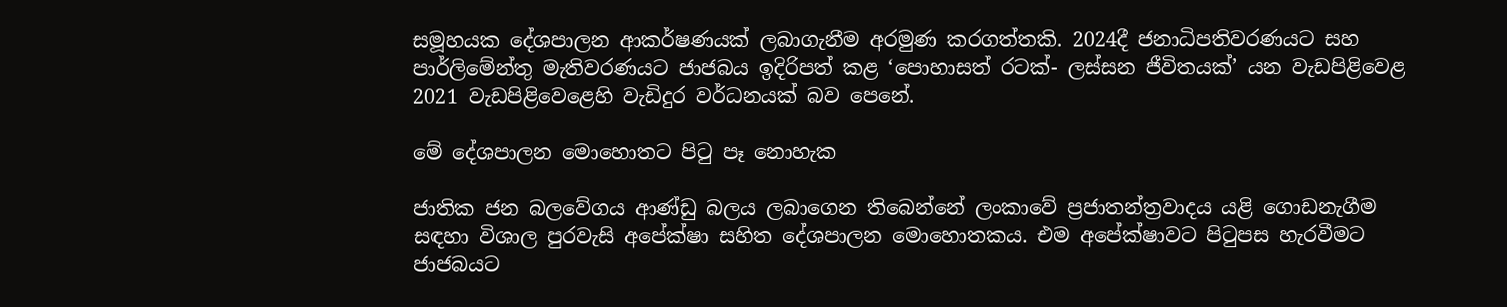සමූහයක දේශපාලන ආකර්ෂණයක් ලබාගැනීම අරමුණ කරගත්තකි. 2024දී ජනාධිපතිවරණයට සහ පාර්ලිමේන්තු මැතිවරණයට ජාජබය ඉදිරිපත් කළ ‘පොහාසත් රටක්- ලස්සන ජීවිතයක්’ යන වැඩපිළිවෙළ 2021 වැඩපිළිවෙළෙහි වැඩිදුර වර්ධනයක් බව පෙනේ.

මේ දේශපාලන මොහොතට පිටු පෑ නොහැක

ජාතික ජන බලවේගය ආණ්ඩු බලය ලබාගෙන තිබෙන්නේ ලංකාවේ ප්‍රජාතන්ත්‍රවාදය යළි ගොඩනැගීම සඳහා විශාල පුරවැසි අපේක්ෂා සහිත දේශපාලන මොහොතකය. එම අපේක්ෂාවට පිටුපස හැරවීමට ජාජබයට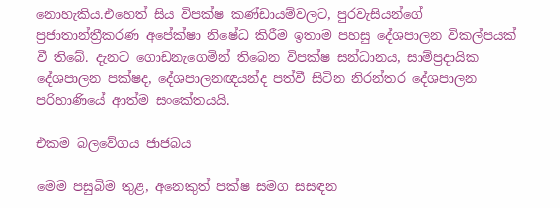නොහැකිය.එහෙත් සිය විපක්ෂ කණ්ඩායම්වලට, පුරවැසියන්ගේ ප්‍රජාතාන්ත්‍රීකරණ අපේක්ෂා නිෂේධ කිරීම ඉතාම පහසු දේශපාලන විකල්පයක් වී තිබේ. දැනට ගොඩනැගෙමින් තිබෙන විපක්ෂ සන්ධානය, සාම්ප්‍රදායික දේශපාලන පක්ෂද, දේශපාලනඥයන්ද පත්වී සිටින නිරන්තර දේශපාලන පරිහාණියේ ආත්ම සංකේතයයි.

එකම බලවේගය ජාජබය

මෙම පසුබිම තුළ, අනෙකුත් පක්ෂ සමග සසඳන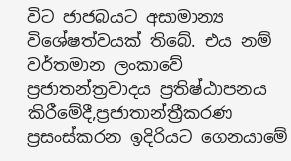විට ජාජබයට අසාමාන්‍ය විශේෂත්වයක් තිබේ. එය නම් වර්තමාන ලංකාවේ ප්‍රජාතන්ත්‍රවාදය ප්‍රතිෂ්ඨාපනය කිරීමේදී,ප්‍රජාතාන්ත්‍රීකරණ ප්‍රසංස්කරන ඉදිරියට ගෙනයාමේ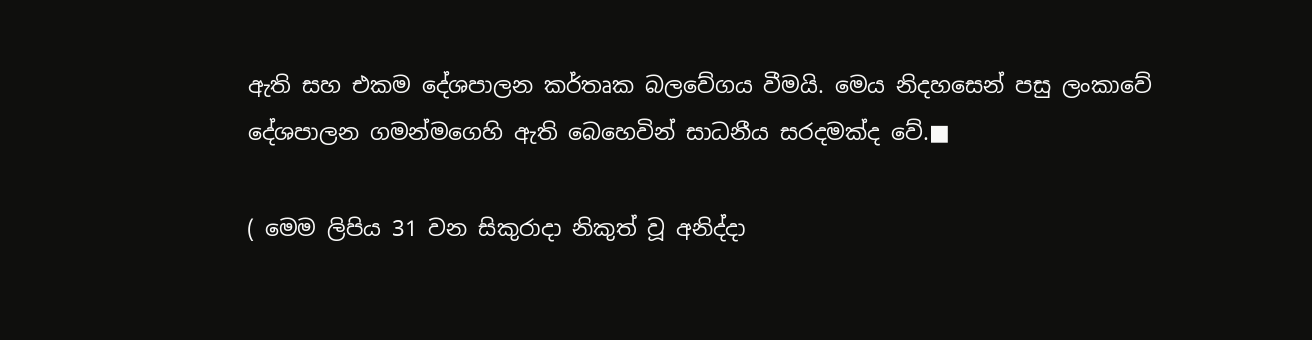ඇති සහ එකම දේශපාලන කර්තෘක බලවේගය වීමයි. මෙය නිදහසෙන් පසු ලංකාවේ දේශපාලන ගමන්මගෙහි ඇති බෙහෙවින් සාධනීය සරදමක්ද වේ.■

( මෙම ලිපිය 31 වන සිකුරාදා නිකුත් වූ අනිද්දා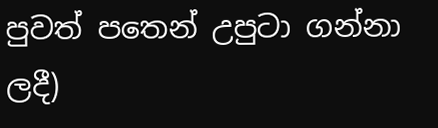පුවත් පතෙන් උපුටා ගන්නා ලදී)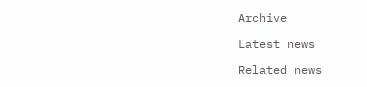Archive

Latest news

Related news